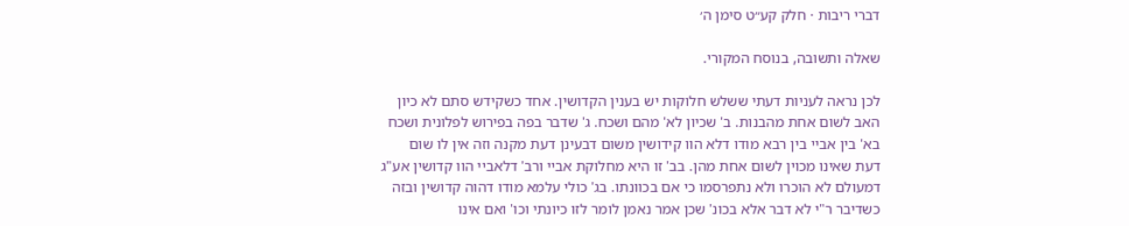דברי ריבות · חלק קע״ט סימן ה׳

שאלה ותשובה, בנוסח המקורי.

לכן נראה לעניות דעתי ששלש חלוקות יש בענין הקדושין. אחד כשקידש סתם לא כיון האב לשום אחת מהבנות. ב' שכיון לא' מהם ושכח. ג' שדבר בפה בפירוש לפלונית ושכח בא' בין אביי בין רבא מודו דלא הוו קידושין משום דבעינן דעת מקנה וזה אין לו שום דעת שאינו מכוין לשום אחת מהן. בב' זו היא מחלוקת אביי ורב' דלאביי הוו קדושין אע"ג דמעולם לא הוכרו ולא נתפרסמו כי אם בכוונתו. בג' כולי עלמא מודו דהוה קדושין ובזה כשדיבר ר"י לא דבר אלא בכונ' שכן אמר נאמן לומר לזו כיונתי וכו' ואם אינו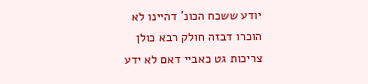יודע ששכח הכונ' דהיינו לא הוכרו דבזה חולק רבא כולן צריכות גט כאביי דאם לא ידע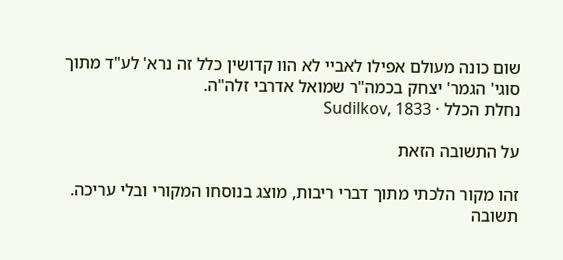שום כונה מעולם אפילו לאביי לא הוו קדושין כלל זה נרא' לע"ד מתוך סוגי' הגמר' יצחק בכמה"ר שמואל אדרבי זלה"ה.
נחלת הכלל · Sudilkov, 1833

על התשובה הזאת

זהו מקור הלכתי מתוך דברי ריבות, מוצג בנוסחו המקורי ובלי עריכה. תשובה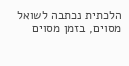הלכתית נכתבה לשואל מסוים, בזמן מסוים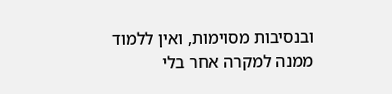ובנסיבות מסוימות, ואין ללמוד ממנה למקרה אחר בלי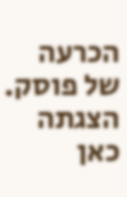הכרעה של פוסק. הצגתה כאן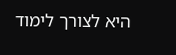היא לצורך לימוד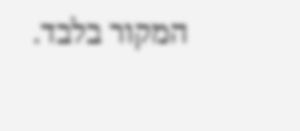המקור בלבד.